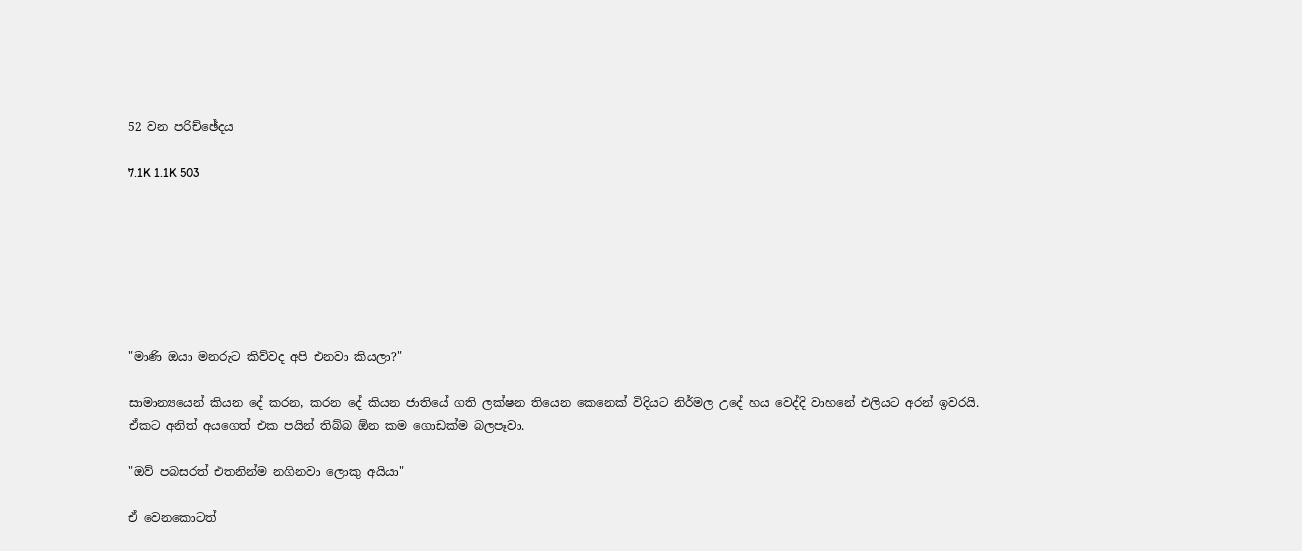52 වන පරිච්ඡේදය

7.1K 1.1K 503







"මාණි ඔයා මනරුට කිව්වද අපි එනවා කියලා?"

සාමාන්‍යයෙන් කියන දේ කරන, කරන දේ කියන ජාතියේ ගති ලක්ෂන තියෙන කෙනෙක් විදියට නිර්මල උදේ හය වෙද්දි වාහනේ එලියට අරන් ඉවරයි. ඒකට අනිත් අයගෙත් එක පයින් තිබ්බ ඕන කම ගොඩක්ම බලපෑවා.

"ඔව් පබසරත් එතනින්ම නගිනවා ලොකු අයියා"

ඒ වෙනකොටත්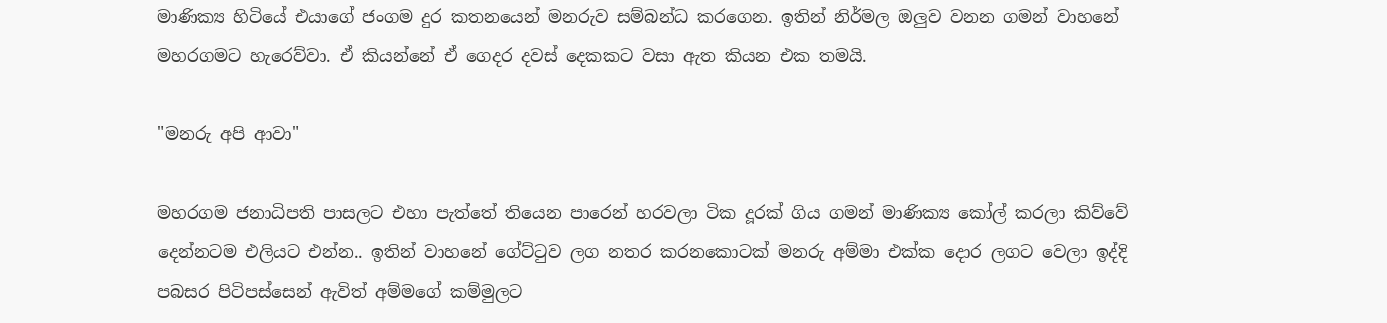මාණික්‍ය හිටියේ එයාගේ ජංගම දුර කතනයෙන් මනරුව සම්බන්ධ කරගෙන. ඉතින් නිර්මල ඔලුව වනන ගමන් වාහනේ මහරගමට හැරෙව්වා. ඒ කියන්නේ ඒ ගෙදර දවස් දෙකකට වසා ඇත කියන එක තමයි.

"මනරු අපි ආවා"

මහරගම ජනාධිපති පාසලට එහා පැත්තේ තියෙන පාරෙන් හරවලා ටික දූරක් ගිය ගමන් මාණික්‍ය කෝල් කරලා කිව්වේ දෙන්නටම එලියට එන්න.. ඉතින් වාහනේ ගේට්ටුව ලග නතර කරනකොටක් මනරු අම්මා එක්ක දොර ලගට වෙලා ඉද්දි පබසර පිටිපස්සෙන් ඇවිත් අම්මගේ කම්මුලට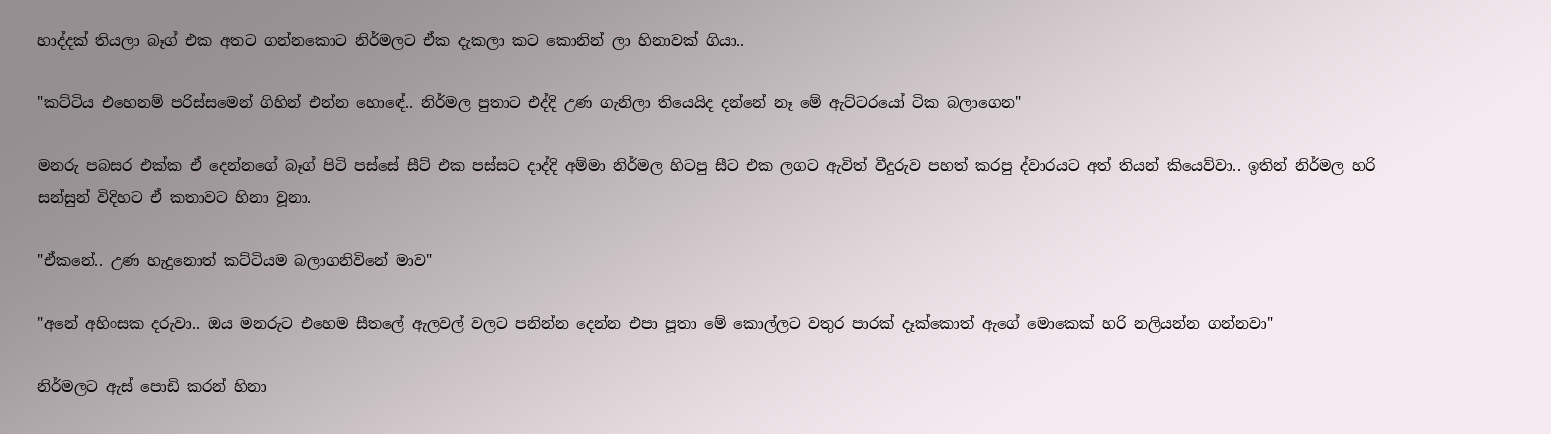හාද්දක් තියලා බෑග් එක අතට ගන්නකොට නිර්මලට ඒක දැකලා කට කොනින් ලා හිනාවක් ගියා..

"කට්ටිය එහෙනම් පරිස්සමෙන් ගිහින් එන්න හොඳේ.. නිර්මල පුතාට එද්දි උණ ගැනිලා තියෙයිද දන්නේ නෑ මේ ඇට්ටරයෝ ටික බලාගෙන"

මනරු පබසර එක්ක ඒ දෙන්නගේ බෑග් පිටි පස්සේ සීට් එක පස්සට දාද්දි අම්මා නිර්මල හිටපු සීට එක ලගට ඇවිත් වීදුරුව පහත් කරපු ද්වාරයට අත් තියන් කියෙව්වා.. ඉතින් නිර්මල හරි සන්සුන් විදිහට ඒ කතාවට හිනා වූනා.

"ඒකනේ.. උණ හැදුනොත් කට්ටියම බලාගනිවිනේ මාව"

"අනේ අහිංසක දරුවා.. ඔය මනරුට එහෙම සීතලේ ඇලවල් වලට පනින්න දෙන්න එපා පූතා මේ කොල්ලට වතුර පාරක් දෑක්කොත් ඇගේ මොකෙක් හරි නලියන්න ගන්නවා"

නිර්මලට ඇස් පොඩි කරන් හිනා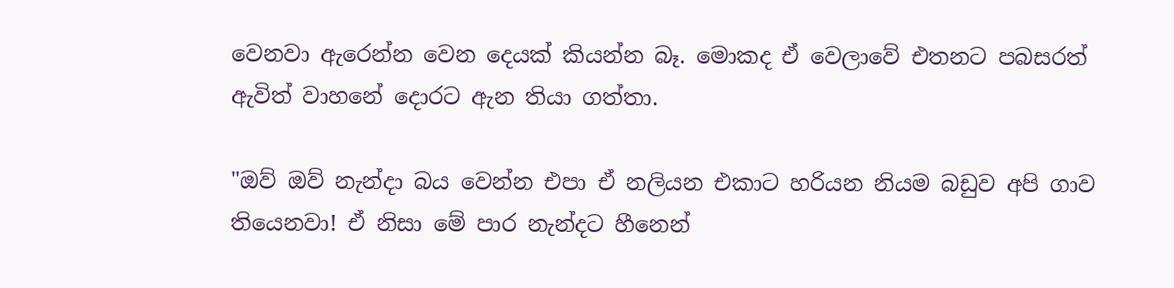වෙනවා ඇරෙන්න වෙන දෙයක් කියන්න බෑ. මොකද ඒ වෙලාවේ එතනට පබසරත් ඇවිත් වාහනේ දොරට ඇන තියා ගත්තා.

"ඔව් ඔව් නැන්දා බය වෙන්න එපා ඒ නලියන එකාට හරියන නියම බඩුව අපි ගාව තියෙනවා! ඒ නිසා මේ පාර නැන්දට හීනෙන්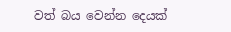වත් බය වෙන්න දෙයක්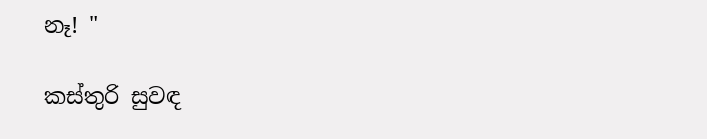නෑ! "

කස්තුරි සුවඳ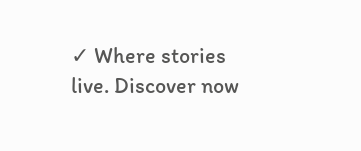✓ Where stories live. Discover now